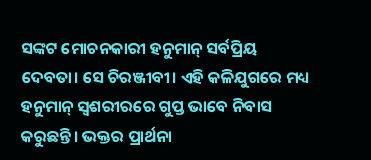ସଙ୍କଟ ମୋଚନକାରୀ ହନୁମାନ୍ ସର୍ବପ୍ରିୟ ଦେବତା। ସେ ଚିରଞ୍ଜୀବୀ। ଏହି କଳିଯୁଗରେ ମଧ୍ୟ ହନୁମାନ୍ ସ୍ୱଶରୀରରେ ଗୁପ୍ତ ଭାବେ ନିବାସ କରୁଛନ୍ତି। ଭକ୍ତର ପ୍ରାର୍ଥନା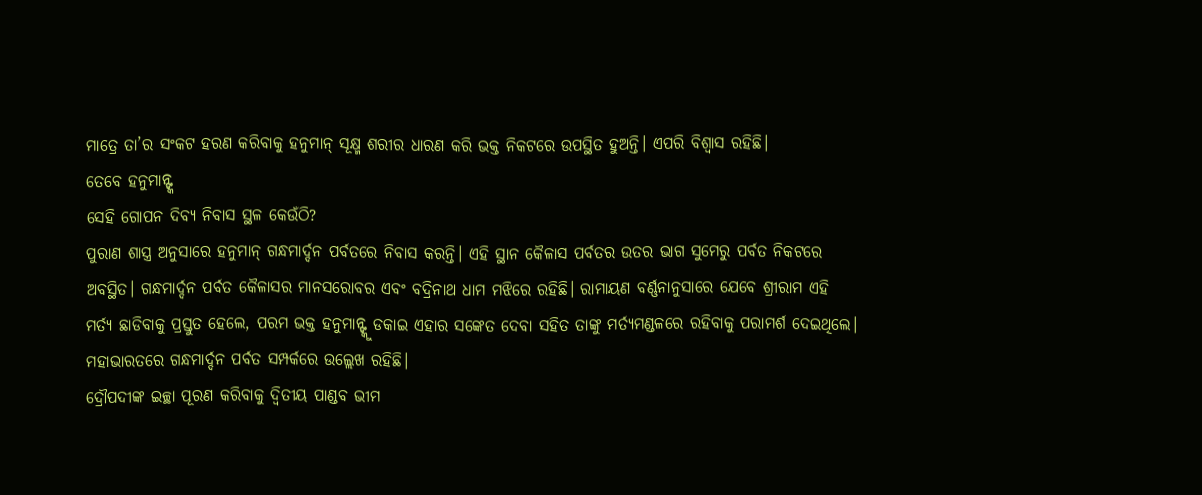ମାତ୍ରେ ତା’ର ସଂକଟ ହରଣ କରିବାକୁ ହନୁମାନ୍ ସୂକ୍ଷ୍ମ ଶରୀର ଧାରଣ କରି ଭକ୍ତ ନିକଟରେ ଉପସ୍ଥିତ ହୁଅନ୍ତି। ଏପରି ବିଶ୍ୱାସ ରହିଛି।
ତେବେ ହନୁମାନ୍ଙ୍କ
ସେହି ଗୋପନ ଦିବ୍ୟ ନିବାସ ସ୍ଥଳ କେଉଁଠି?
ପୁରାଣ ଶାସ୍ତ୍ର ଅନୁସାରେ ହନୁମାନ୍ ଗନ୍ଧମାର୍ଦ୍ଦନ ପର୍ବତରେ ନିବାସ କରନ୍ତି। ଏହି ସ୍ଥାନ କୈଳାସ ପର୍ବତର ଉତର ଭାଗ ସୁମେରୁ ପର୍ବତ ନିକଟରେ ଅବସ୍ଥିତ। ଗନ୍ଧମାର୍ଦ୍ଦନ ପର୍ବତ କୈଳାସର ମାନସରୋବର ଏବଂ ବଦ୍ରିନାଥ ଧାମ ମଝିରେ ରହିଛି। ରାମାୟଣ ବର୍ଣ୍ଣନାନୁସାରେ ଯେବେ ଶ୍ରୀରାମ ଏହି ମର୍ତ୍ୟ ଛାଡିବାକୁ ପ୍ରସ୍ତୁତ ହେଲେ, ପରମ ଭକ୍ତ ହନୁମାନ୍ଙ୍କୁ ଡକାଇ ଏହାର ସଙ୍କେତ ଦେବା ସହିତ ତାଙ୍କୁ ମର୍ତ୍ୟମଣ୍ଡଳରେ ରହିବାକୁ ପରାମର୍ଶ ଦେଇଥିଲେ।
ମହାଭାରତରେ ଗନ୍ଧମାର୍ଦ୍ଦନ ପର୍ବତ ସମ୍ପର୍କରେ ଉଲ୍ଲେଖ ରହିଛି।
ଦ୍ରୌପଦୀଙ୍କ ଇଚ୍ଛା ପୂରଣ କରିବାକୁ ଦ୍ୱିତୀୟ ପାଣ୍ଡବ ଭୀମ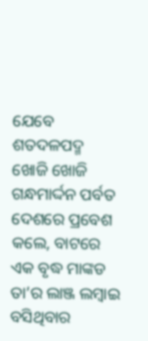ଯେବେ ଶତଦଳପଦ୍ମ ଖୋଜି ଖୋଜି ଗନ୍ଧମାର୍ଦ୍ଦନ ପର୍ବତ ଦେଶରେ ପ୍ରବେଶ କଲେ, ବାଟରେ ଏକ ବୃଦ୍ଧ ମାଙ୍କଡ ତା’ର ଲାଞ୍ଜ ଲମ୍ବାଇ ବସିଥିବାର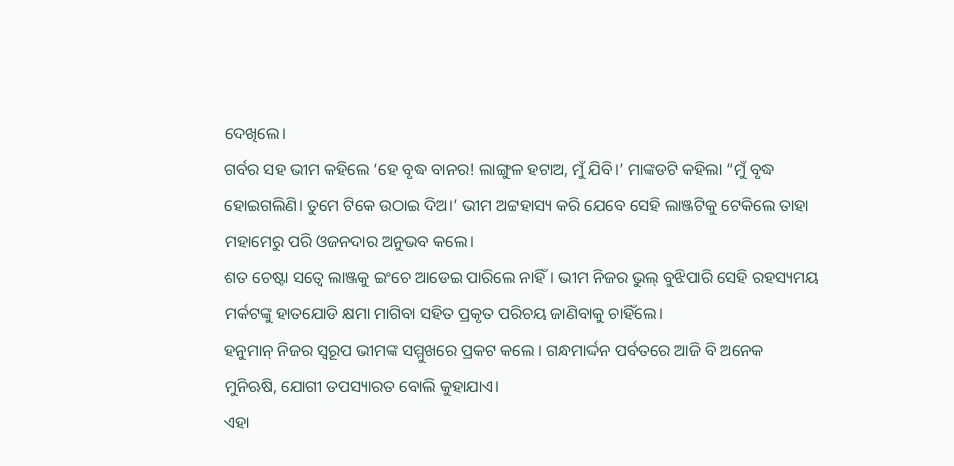ଦେଖିଲେ।
ଗର୍ବର ସହ ଭୀମ କହିଲେ ‘ହେ ବୃଦ୍ଧ ବାନର! ଲାଙ୍ଗୁଳ ହଟାଅ, ମୁଁ ଯିବି।’ ମାଙ୍କଡଟି କହିଲା “ମୁଁ ବୃଦ୍ଧ ହୋଇଗଲିଣି। ତୁମେ ଟିକେ ଉଠାଇ ଦିଅ।’ ଭୀମ ଅଟ୍ଟହାସ୍ୟ କରି ଯେବେ ସେହି ଲାଞ୍ଜଟିକୁ ଟେକିଲେ ତାହା ମହାମେରୁ ପରି ଓଜନଦାର ଅନୁଭବ କଲେ।
ଶତ ଚେଷ୍ଟା ସତ୍ୱେ ଲାଞ୍ଜକୁ ଇଂଚେ ଆଡେଇ ପାରିଲେ ନାହିଁ। ଭୀମ ନିଜର ଭୁଲ୍ ବୁଝିପାରି ସେହି ରହସ୍ୟମୟ ମର୍କଟଙ୍କୁ ହାତଯୋଡି କ୍ଷମା ମାଗିବା ସହିତ ପ୍ରକୃତ ପରିଚୟ ଜାଣିବାକୁ ଚାହିଁଲେ।
ହନୁମାନ୍ ନିଜର ସ୍ୱରୂପ ଭୀମଙ୍କ ସମ୍ମୁଖରେ ପ୍ରକଟ କଲେ । ଗନ୍ଧମାର୍ଦ୍ଦନ ପର୍ବତରେ ଆଜି ବି ଅନେକ ମୁନିଋଷି, ଯୋଗୀ ତପସ୍ୟାରତ ବୋଲି କୁହାଯାଏ।
ଏହା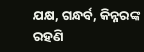ଯକ୍ଷ, ଗନ୍ଧର୍ବ, କିନ୍ନରଙ୍କ ରହଣି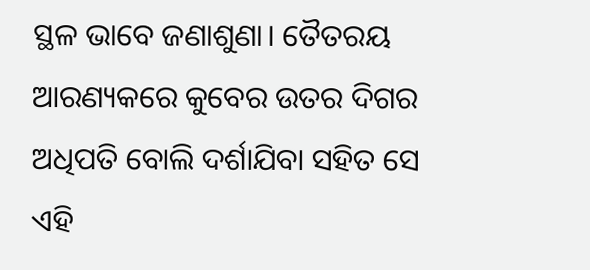ସ୍ଥଳ ଭାବେ ଜଣାଶୁଣା। ତୈତରୟ ଆରଣ୍ୟକରେ କୁବେର ଉତର ଦିଗର ଅଧିପତି ବୋଲି ଦର୍ଶାଯିବା ସହିତ ସେ ଏହି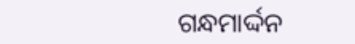ଗନ୍ଧମାର୍ଦ୍ଦନ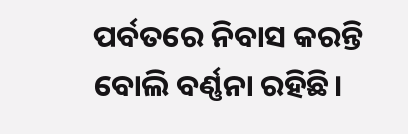ପର୍ବତରେ ନିବାସ କରନ୍ତି ବୋଲି ବର୍ଣ୍ଣନା ରହିଛି।